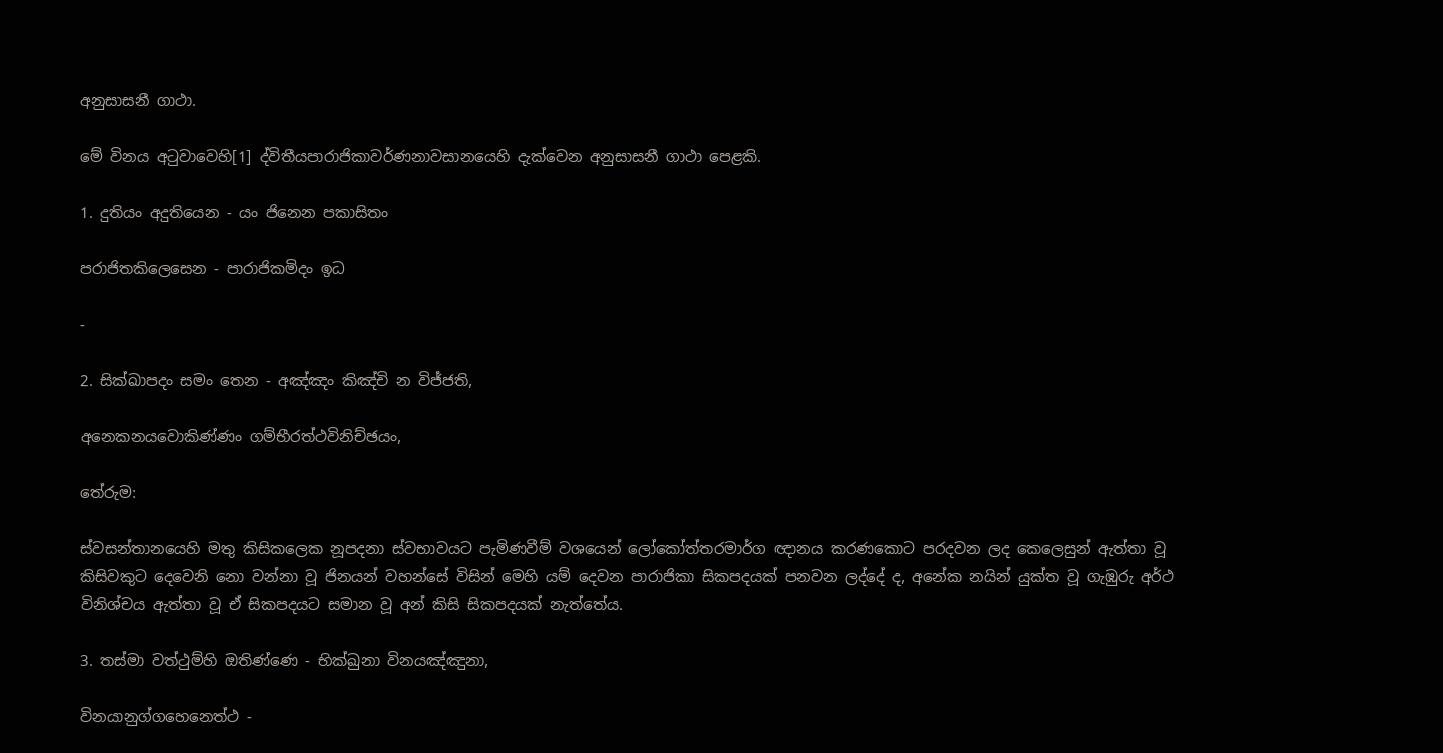අනුසාසනී ගාථා.

මේ විනය අටුවාවෙහි[1] ද්විතීයපාරාජිකාවර්ණනාවසානයෙහි දැක්වෙන අනුසාසනී ගාථා පෙළකි.

1. දුතියං අදුතියෙන - යං ජිනෙන පකාසිතං

පරාජිතකිලෙසෙන - පාරාජිකමිදං ඉධ

-

2. සික්ඛාපදං සමං තෙන - අඤ්ඤං කිඤ්චි න විජ්ජති,

අනෙකනයවොකිණ්ණං ගම්භීරත්ථවිනිච්ඡයං,

තේරුම:

ස්වසන්තානයෙහි මතු කිසිකලෙක නූපදනා ස්වභාවයට පැමිණවීම් වශයෙන් ලෝකෝත්තරමාර්ග ඥානය කරණකොට පරදවන ලද කෙලෙසුන් ඇත්තා වූ කිසිවකුට දෙවෙනි නො වන්නා වූ ජිනයන් වහන්සේ විසින් මෙහි යම් දෙවන පාරාජිකා සිකපදයක් පනවන ලද්දේ ද, අනේක නයින් යුක්ත වූ ගැඹුරු අර්ථ විනිශ්චය ඇත්තා වූ ඒ සිකපදයට සමාන වූ අන් කිසි සිකපදයක් නැත්තේය.

3. තස්මා වත්ථුම්හි ඔතිණ්ණෙ - භික්ඛුනා විනයඤ්ඤුනා,

විනයානුග්ගහෙනෙත්ථ -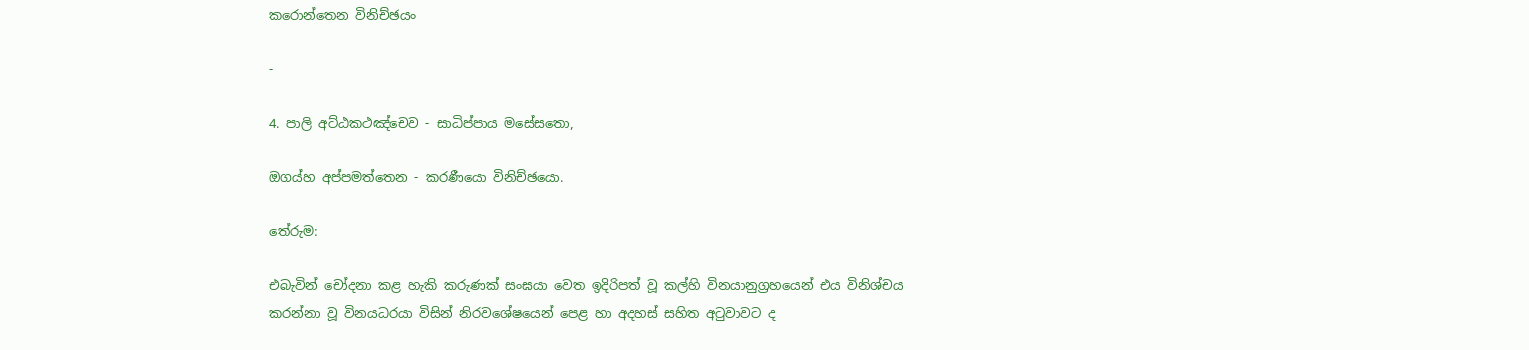කරොන්තෙන විනිච්ඡයං

-

4. පාලි අට්ඨකථඤ්චෙව - සාධිප්පාය මසේසතො,

ඔගය්හ අප්පමත්තෙන - කරණීයො විනිච්ඡයො.

තේරුම:

එබැවින් චෝදනා කළ හැකි කරුණක් සංඝයා වෙත ඉදිරිපත් වූ කල්හි විනයානුග්‍ර‍හයෙන් එය විනිශ්චය කරන්නා වූ විනයධරයා විසින් නිරවශේෂයෙන් පෙළ හා අදහස් සහිත අටුවාවට ද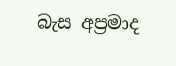බැස අප්‍ර‍මාද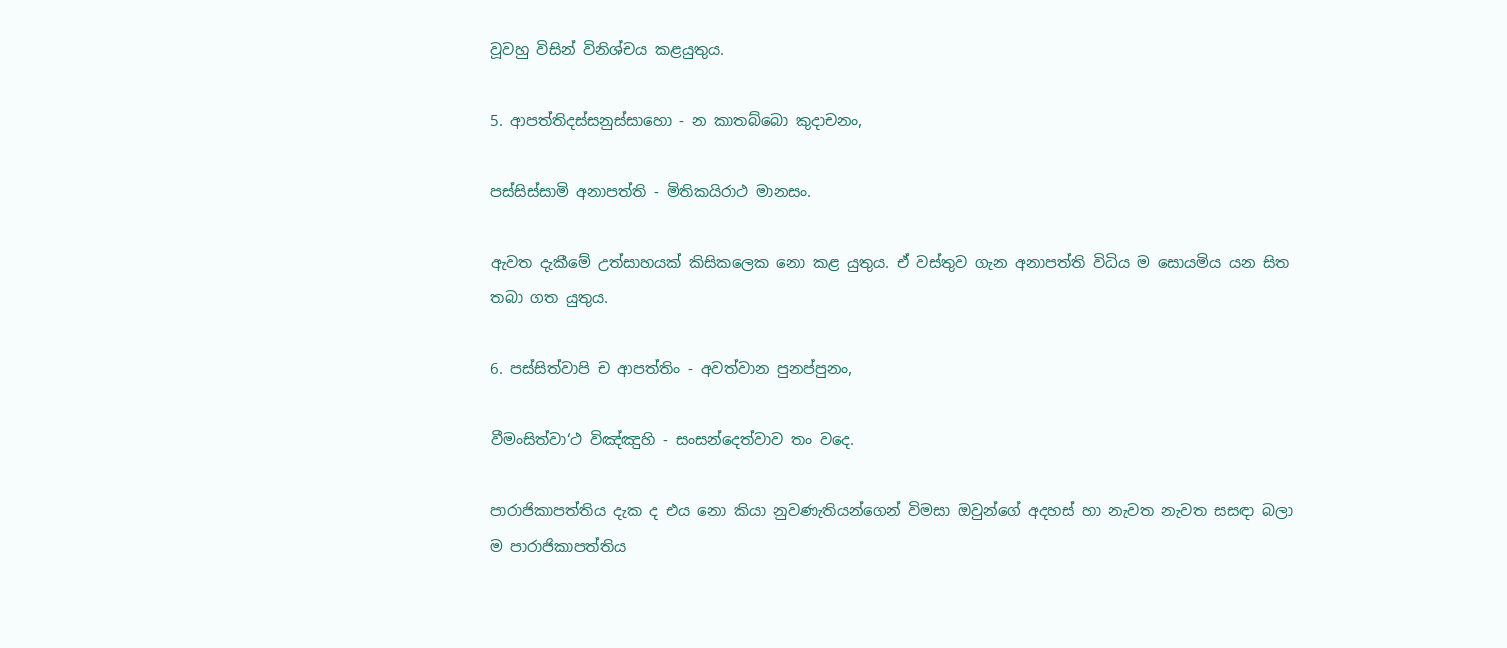වූවහු විසින් විනිශ්චය කළයුතුය.

5. ආපත්තිදස්සනුස්සාහො - න කාතබ්බො කුදාචනං,

පස්සිස්සාමි අනාපත්ති - මිතිකයිරාථ මානසං.

ඇවත දැකීමේ උත්සාහයක් කිසිකලෙක නො කළ යුතුය. ඒ වස්තුව ගැන අනාපත්ති විධිය ම සොයමිය යන සිත තබා ගත යුතුය.

6. පස්සිත්වාපි ච ආපත්තිං - අවත්වාන පුනප්පුනං,

වීමංසිත්වා‘ථ විඤ්ඤුහි - සංසන්දෙත්වාව තං වදෙ.

පාරාජිකාපත්තිය දැක ද එය නො කියා නුවණැතියන්ගෙන් විමසා ඔවුන්ගේ අදහස් හා නැවත නැවත සසඳා බලා ම පාරාජිකාපත්තිය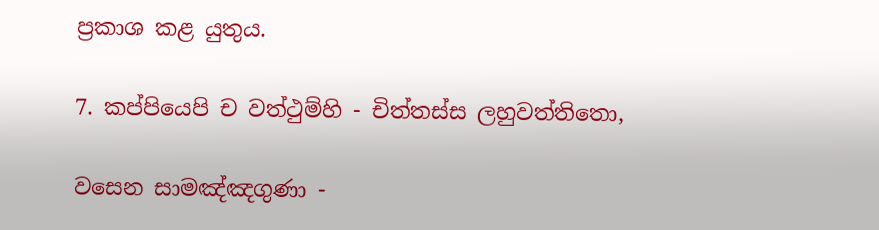ප්‍ර‍කාශ කළ යුතුය.

7. කප්පියෙපි ච වත්ථුම්හි - චිත්තස්ස ලහුවත්තිතො,

වසෙන සාමඤ්ඤගුණා -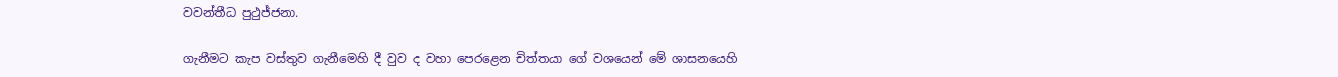වවන්තීධ පුථුජ්ජනා.

ගැනීමට කැප වස්තුව ගැනීමෙහි දී වුව ද වහා පෙරළෙන චිත්තයා ගේ වශයෙන් මේ ශාසනයෙහි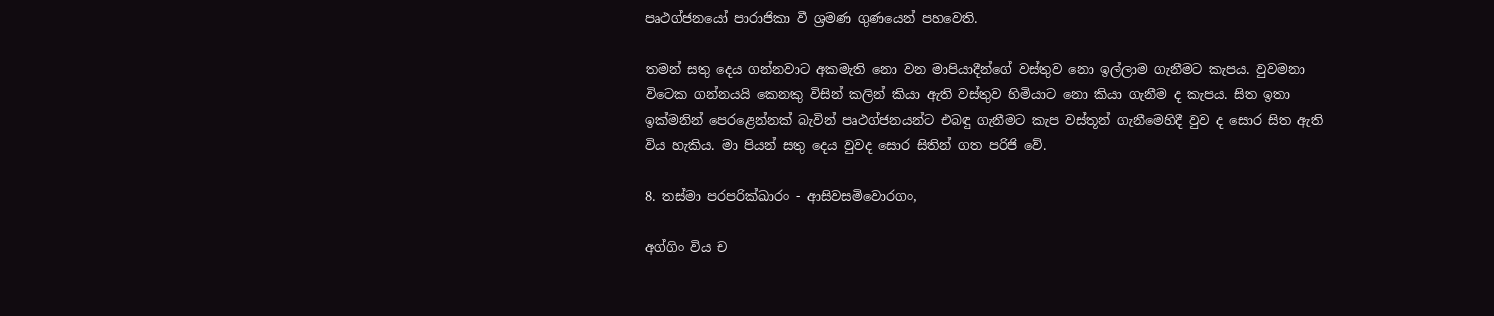පෘථග්ජනයෝ පාරාජිකා වී ශ්‍ර‍මණ ගුණයෙන් පහවෙති.

තමන් සතු දෙය ගන්නවාට අකමැති නො වන මාපියාදීන්ගේ වස්තුව නො ඉල්ලාම ගැනීමට කැපය. වුවමනා විටෙක ගන්නයයි කෙනකු විසින් කලින් කියා ඇති වස්තුව හිමියාට නො කියා ගැනීම ද කැපය. සිත ඉතා ඉක්මනින් පෙරළෙන්නක් බැවින් පෘථග්ජනයන්ට එබඳු ගැනීමට කැප වස්තූන් ගැනීමෙහිදී වුව ද සොර සිත ඇති විය හැකිය. මා පියන් සතු දෙය වුවද සොර සිතින් ගත පරිජි වේ.

8. තස්මා පරපරික්ඛාරං - ආසිවසමිවොරගං,

අග්ගිං විය ච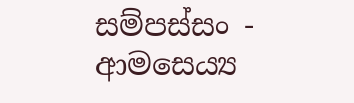සම්පස්සං - ආමසෙය්‍ය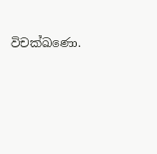විචක්ඛණො.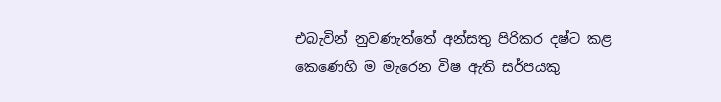එබැවින් නුවණැත්තේ අන්සතු පිරිකර දෂ්ට කළ කෙණෙහි ම මැරෙන විෂ ඇති සර්පයකු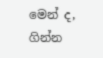මෙන් ද, ගින්න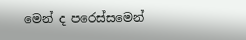මෙන් ද පරෙස්සමෙන්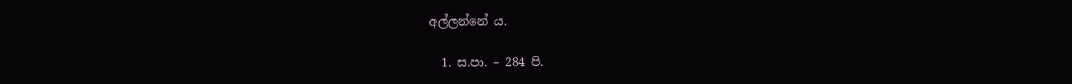අල්ලන්නේ ය.

  1. ස.පා. – 284 පි.